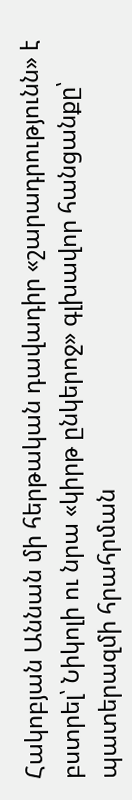Հակոբյան Աննան մի հերթական դավադիր «շարադրությունն» է բստրել՝ Նիկոլի ու նրա «կիրթ ընկերոջ» գլխավոր հանցանքը՝ պատերազմի հրահրման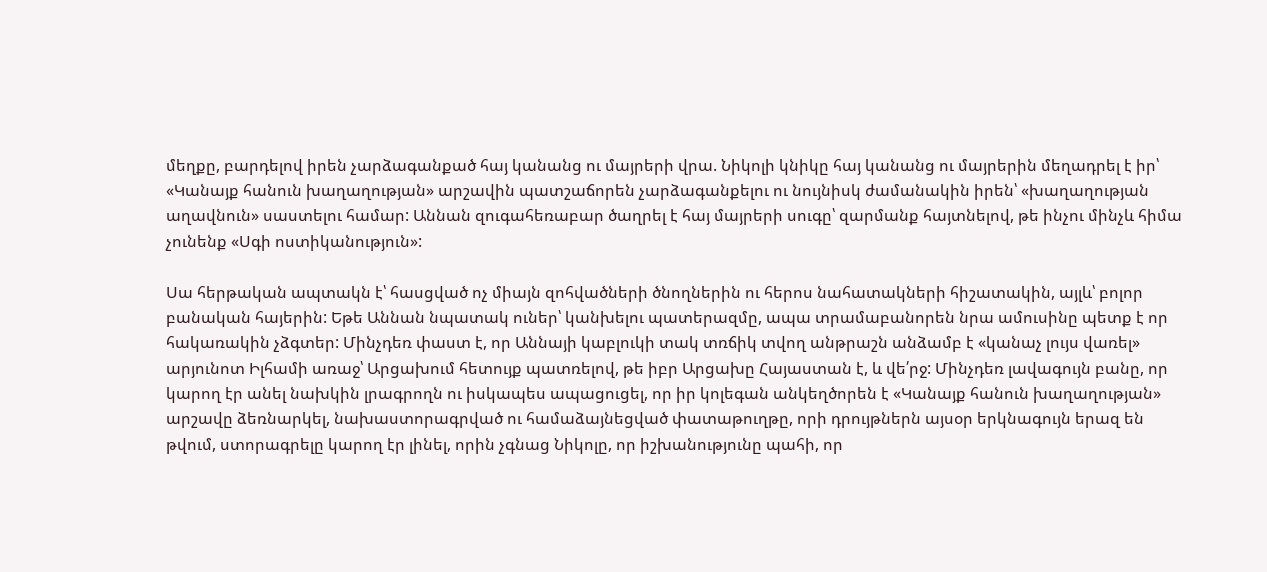մեղքը, բարդելով իրեն չարձագանքած հայ կանանց ու մայրերի վրա. Նիկոլի կնիկը հայ կանանց ու մայրերին մեղադրել է իր՝ «Կանայք հանուն խաղաղության» արշավին պատշաճորեն չարձագանքելու ու նույնիսկ ժամանակին իրեն՝ «խաղաղության աղավնուն» սաստելու համար: Աննան զուգահեռաբար ծաղրել է հայ մայրերի սուգը՝ զարմանք հայտնելով, թե ինչու մինչև հիմա չունենք «Սգի ոստիկանություն»:

Սա հերթական ապտակն է՝ հասցված ոչ միայն զոհվածների ծնողներին ու հերոս նահատակների հիշատակին, այլև՝ բոլոր բանական հայերին: Եթե Աննան նպատակ ուներ՝ կանխելու պատերազմը, ապա տրամաբանորեն նրա ամուսինը պետք է որ հակառակին չձգտեր: Մինչդեռ փաստ է, որ Աննայի կաբլուկի տակ տռճիկ տվող անթրաշն անձամբ է «կանաչ լույս վառել» արյունոտ Իլհամի առաջ՝ Արցախում հետույք պատռելով, թե իբր Արցախը Հայաստան է, և վե՛րջ: Մինչդեռ լավագույն բանը, որ կարող էր անել նախկին լրագրողն ու իսկապես ապացուցել, որ իր կոլեգան անկեղծորեն է «Կանայք հանուն խաղաղության» արշավը ձեռնարկել, նախաստորագրված ու համաձայնեցված փատաթուղթը, որի դրույթներն այսօր երկնագույն երազ են թվում, ստորագրելը կարող էր լինել, որին չգնաց Նիկոլը, որ իշխանությունը պահի, որ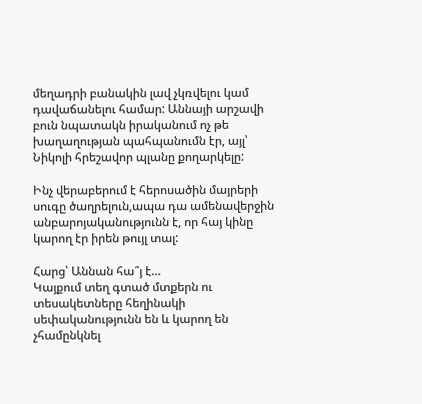մեղադրի բանակին լավ չկռվելու կամ դավաճանելու համար: Աննայի արշավի բուն նպատակն իրականում ոչ թե խաղաղության պահպանումն էր, այլ՝ Նիկոլի հրեշավոր պլանը քողարկելը:

Ինչ վերաբերում է հերոսածին մայրերի սուգը ծաղրելուն,ապա դա ամենավերջին անբարոյականությունն է, որ հայ կինը կարող էր իրեն թույլ տալ:

Հարց՝ Աննան հա՞յ է…
Կայքում տեղ գտած մտքերն ու տեսակետները հեղինակի սեփականությունն են և կարող են չհամընկնել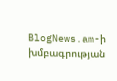BlogNews.am-ի խմբագրության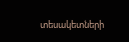տեսակետների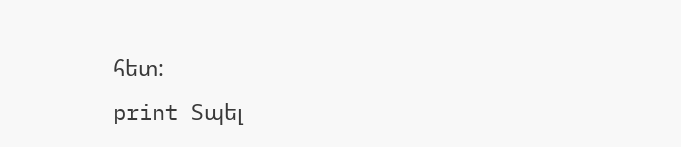հետ:
print Տպել